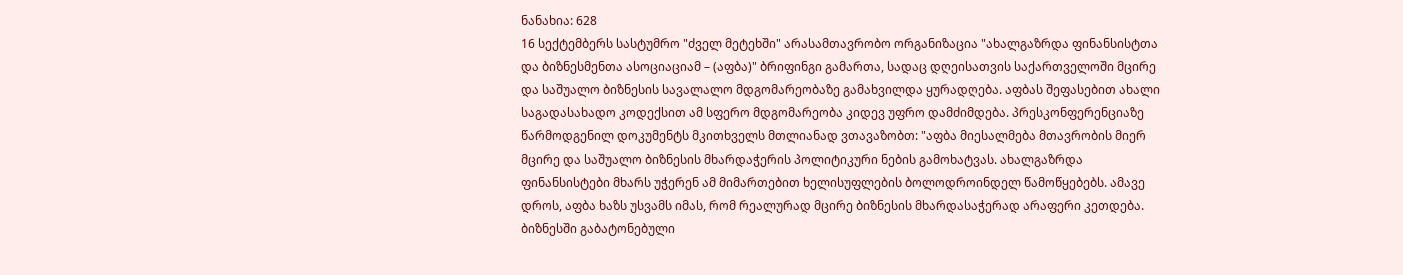ნანახია: 628
16 სექტემბერს სასტუმრო "ძველ მეტეხში" არასამთავრობო ორგანიზაცია "ახალგაზრდა ფინანსისტთა და ბიზნესმენთა ასოციაციამ – (აფბა)" ბრიფინგი გამართა, სადაც დღეისათვის საქართველოში მცირე და საშუალო ბიზნესის სავალალო მდგომარეობაზე გამახვილდა ყურადღება. აფბას შეფასებით ახალი საგადასახადო კოდექსით ამ სფერო მდგომარეობა კიდევ უფრო დამძიმდება. პრესკონფერენციაზე წარმოდგენილ დოკუმენტს მკითხველს მთლიანად ვთავაზობთ: "აფბა მიესალმება მთავრობის მიერ მცირე და საშუალო ბიზნესის მხარდაჭერის პოლიტიკური ნების გამოხატვას. ახალგაზრდა ფინანსისტები მხარს უჭერენ ამ მიმართებით ხელისუფლების ბოლოდროინდელ წამოწყებებს. ამავე დროს, აფბა ხაზს უსვამს იმას, რომ რეალურად მცირე ბიზნესის მხარდასაჭერად არაფერი კეთდება. ბიზნესში გაბატონებული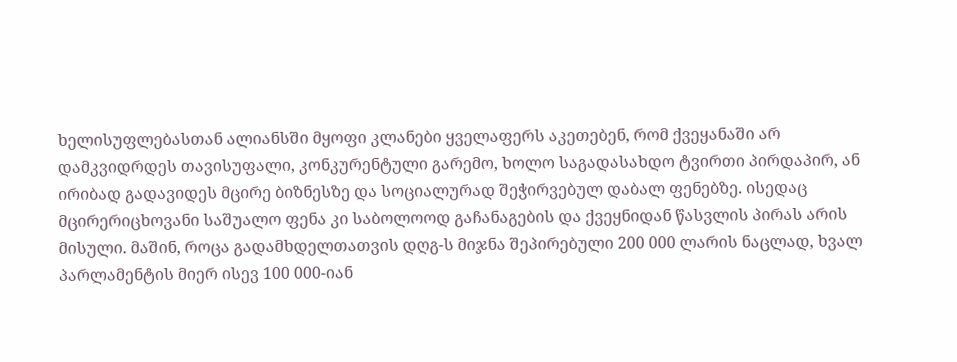ხელისუფლებასთან ალიანსში მყოფი კლანები ყველაფერს აკეთებენ, რომ ქვეყანაში არ დამკვიდრდეს თავისუფალი, კონკურენტული გარემო, ხოლო საგადასახდო ტვირთი პირდაპირ, ან ირიბად გადავიდეს მცირე ბიზნესზე და სოციალურად შეჭირვებულ დაბალ ფენებზე. ისედაც მცირერიცხოვანი საშუალო ფენა კი საბოლოოდ გაჩანაგების და ქვეყნიდან წასვლის პირას არის მისული. მაშინ, როცა გადამხდელთათვის დღგ-ს მიჯნა შეპირებული 200 000 ლარის ნაცლად, ხვალ პარლამენტის მიერ ისევ 100 000-იან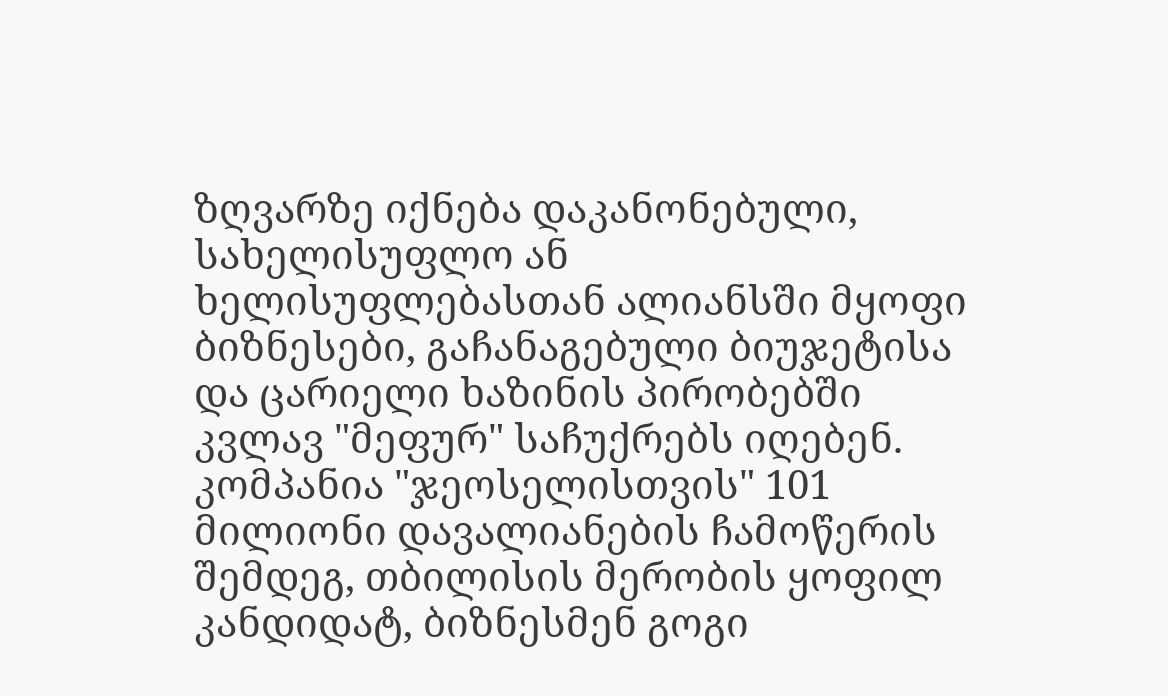ზღვარზე იქნება დაკანონებული, სახელისუფლო ან ხელისუფლებასთან ალიანსში მყოფი ბიზნესები, გაჩანაგებული ბიუჯეტისა და ცარიელი ხაზინის პირობებში კვლავ "მეფურ" საჩუქრებს იღებენ. კომპანია "ჯეოსელისთვის" 101 მილიონი დავალიანების ჩამოწერის შემდეგ, თბილისის მერობის ყოფილ კანდიდატ, ბიზნესმენ გოგი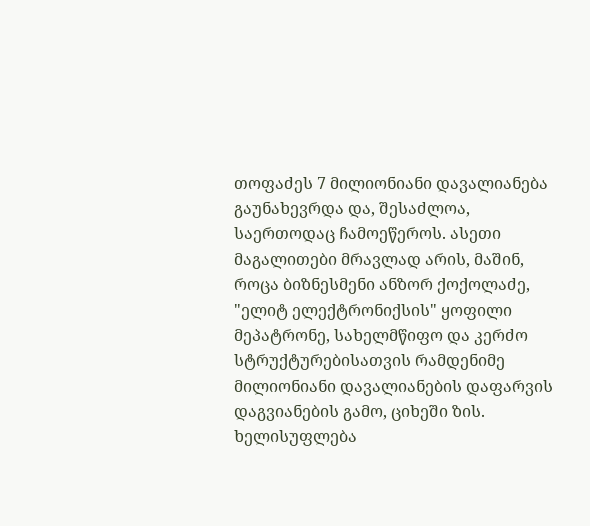თოფაძეს 7 მილიონიანი დავალიანება გაუნახევრდა და, შესაძლოა, საერთოდაც ჩამოეწეროს. ასეთი მაგალითები მრავლად არის, მაშინ, როცა ბიზნესმენი ანზორ ქოქოლაძე, "ელიტ ელექტრონიქსის" ყოფილი მეპატრონე, სახელმწიფო და კერძო სტრუქტურებისათვის რამდენიმე მილიონიანი დავალიანების დაფარვის დაგვიანების გამო, ციხეში ზის. ხელისუფლება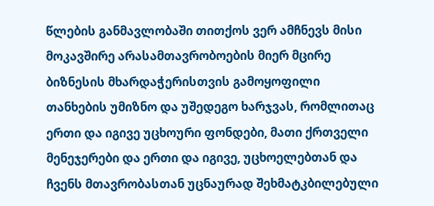წლების განმავლობაში თითქოს ვერ ამჩნევს მისი მოკავშირე არასამთავრობოების მიერ მცირე ბიზნესის მხარდაჭერისთვის გამოყოფილი თანხების უმიზნო და უშედეგო ხარჯვას, რომლითაც ერთი და იგივე უცხოური ფონდები, მათი ქრთველი მენეჯერები და ერთი და იგივე, უცხოელებთან და ჩვენს მთავრობასთან უცნაურად შეხმატკბილებული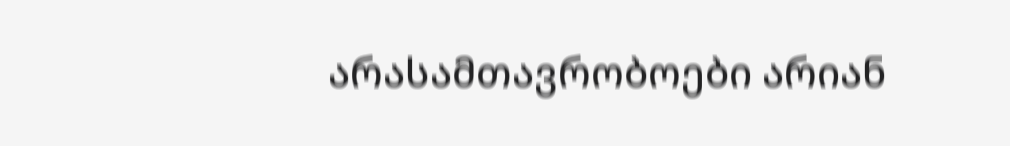არასამთავრობოები არიან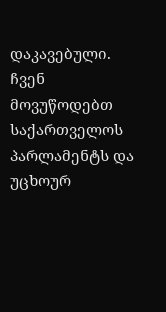დაკავებული. ჩვენ მოვუწოდებთ საქართველოს პარლამენტს და უცხოურ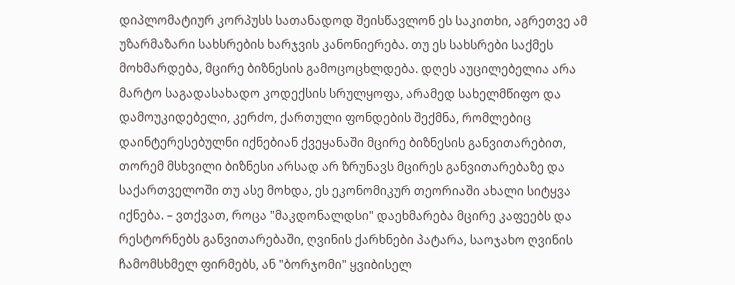დიპლომატიურ კორპუსს სათანადოდ შეისწავლონ ეს საკითხი, აგრეთვე ამ უზარმაზარი სახსრების ხარჯვის კანონიერება. თუ ეს სახსრები საქმეს მოხმარდება, მცირე ბიზნესის გამოცოცხლდება. დღეს აუცილებელია არა მარტო საგადასახადო კოდექსის სრულყოფა, არამედ სახელმწიფო და დამოუკიდებელი, კერძო, ქართული ფონდების შექმნა, რომლებიც დაინტერესებულნი იქნებიან ქვეყანაში მცირე ბიზნესის განვითარებით, თორემ მსხვილი ბიზნესი არსად არ ზრუნავს მცირეს განვითარებაზე და საქართველოში თუ ასე მოხდა, ეს ეკონომიკურ თეორიაში ახალი სიტყვა იქნება. – ვთქვათ, როცა "მაკდონალდსი" დაეხმარება მცირე კაფეებს და რესტორნებს განვითარებაში, ღვინის ქარხნები პატარა, საოჯახო ღვინის ჩამომსხმელ ფირმებს, ან "ბორჯომი" ყვიბისელ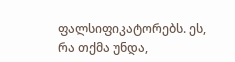ფალსიფიკატორებს. ეს, რა თქმა უნდა,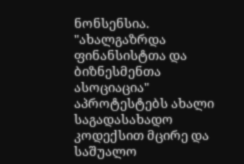ნონსენსია. "ახალგაზრდა ფინანსისტთა და ბიზნესმენთა ასოციაცია" აპროტესტებს ახალი საგადასახადო კოდექსით მცირე და საშუალო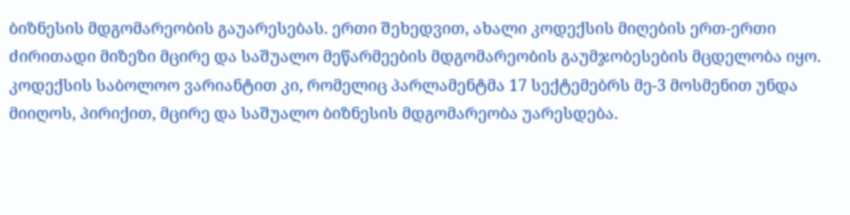ბიზნესის მდგომარეობის გაუარესებას. ერთი შეხედვით, ახალი კოდექსის მიღების ერთ-ერთი ძირითადი მიზეზი მცირე და საშუალო მეწარმეების მდგომარეობის გაუმჯობესების მცდელობა იყო. კოდექსის საბოლოო ვარიანტით კი, რომელიც პარლამენტმა 17 სექტემებრს მე-3 მოსმენით უნდა მიიღოს, პირიქით, მცირე და საშუალო ბიზნესის მდგომარეობა უარესდება.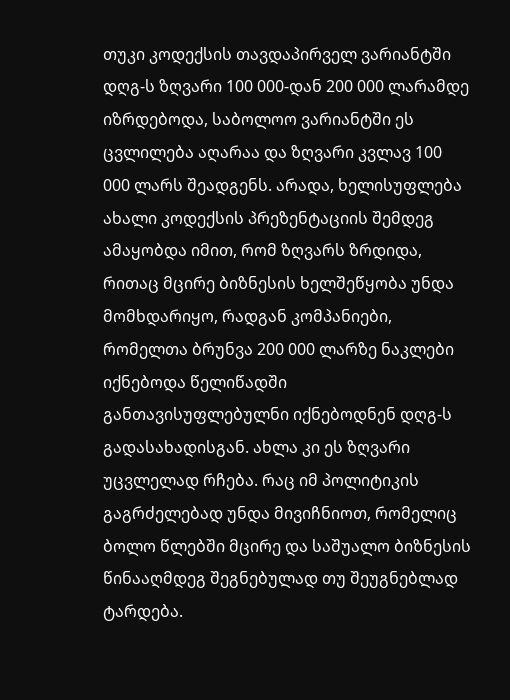თუკი კოდექსის თავდაპირველ ვარიანტში დღგ-ს ზღვარი 100 000-დან 200 000 ლარამდე იზრდებოდა, საბოლოო ვარიანტში ეს ცვლილება აღარაა და ზღვარი კვლავ 100 000 ლარს შეადგენს. არადა, ხელისუფლება ახალი კოდექსის პრეზენტაციის შემდეგ ამაყობდა იმით, რომ ზღვარს ზრდიდა, რითაც მცირე ბიზნესის ხელშეწყობა უნდა მომხდარიყო, რადგან კომპანიები, რომელთა ბრუნვა 200 000 ლარზე ნაკლები იქნებოდა წელიწადში განთავისუფლებულნი იქნებოდნენ დღგ-ს გადასახადისგან. ახლა კი ეს ზღვარი უცვლელად რჩება. რაც იმ პოლიტიკის გაგრძელებად უნდა მივიჩნიოთ, რომელიც ბოლო წლებში მცირე და საშუალო ბიზნესის წინააღმდეგ შეგნებულად თუ შეუგნებლად ტარდება.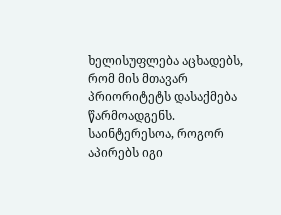ხელისუფლება აცხადებს, რომ მის მთავარ პრიორიტეტს დასაქმება წარმოადგენს. საინტერესოა, როგორ აპირებს იგი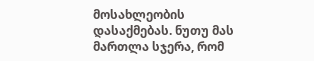მოსახლეობის დასაქმებას. ნუთუ მას მართლა სჯერა, რომ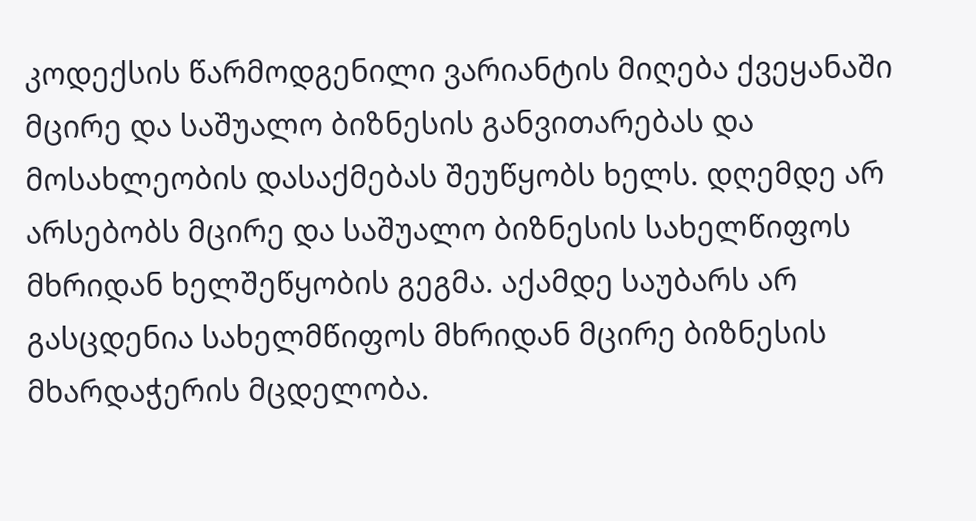კოდექსის წარმოდგენილი ვარიანტის მიღება ქვეყანაში მცირე და საშუალო ბიზნესის განვითარებას და მოსახლეობის დასაქმებას შეუწყობს ხელს. დღემდე არ არსებობს მცირე და საშუალო ბიზნესის სახელწიფოს მხრიდან ხელშეწყობის გეგმა. აქამდე საუბარს არ გასცდენია სახელმწიფოს მხრიდან მცირე ბიზნესის მხარდაჭერის მცდელობა.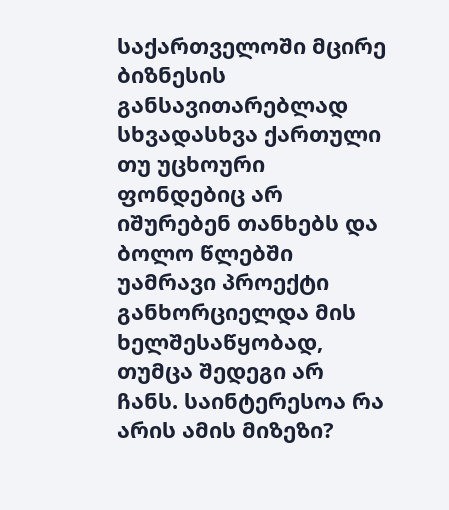საქართველოში მცირე ბიზნესის განსავითარებლად სხვადასხვა ქართული თუ უცხოური ფონდებიც არ იშურებენ თანხებს და ბოლო წლებში უამრავი პროექტი განხორციელდა მის ხელშესაწყობად, თუმცა შედეგი არ ჩანს. საინტერესოა რა არის ამის მიზეზი?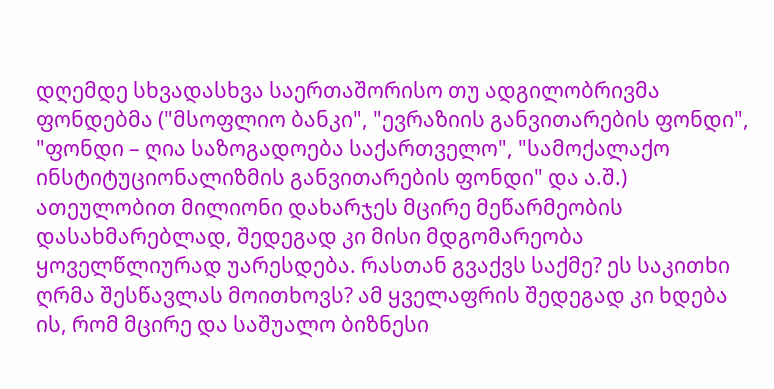დღემდე სხვადასხვა საერთაშორისო თუ ადგილობრივმა ფონდებმა ("მსოფლიო ბანკი", "ევრაზიის განვითარების ფონდი", "ფონდი – ღია საზოგადოება საქართველო", "სამოქალაქო ინსტიტუციონალიზმის განვითარების ფონდი" და ა.შ.) ათეულობით მილიონი დახარჯეს მცირე მეწარმეობის დასახმარებლად, შედეგად კი მისი მდგომარეობა ყოველწლიურად უარესდება. რასთან გვაქვს საქმე? ეს საკითხი ღრმა შესწავლას მოითხოვს? ამ ყველაფრის შედეგად კი ხდება ის, რომ მცირე და საშუალო ბიზნესი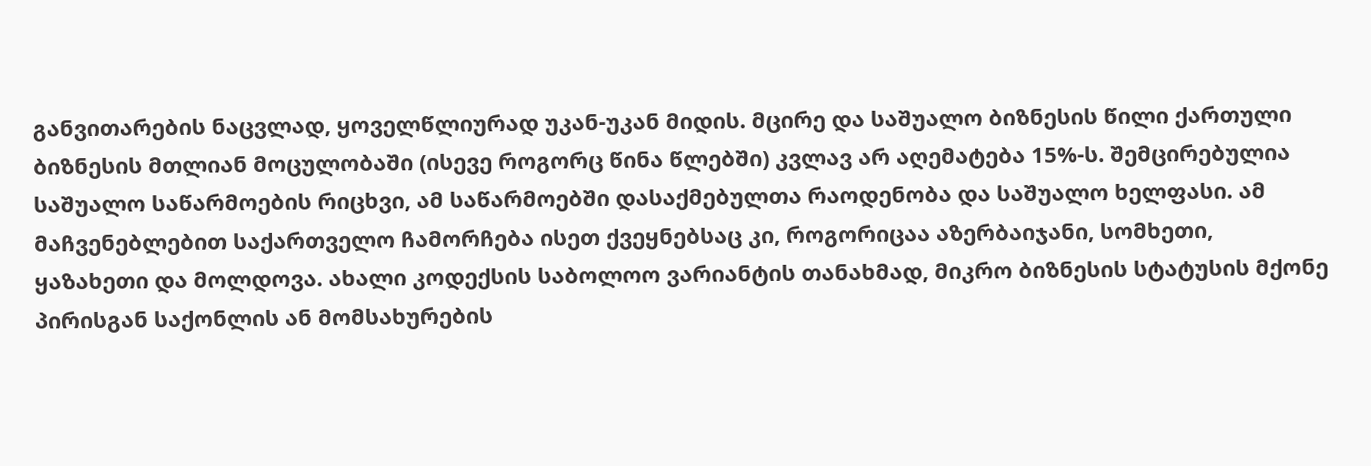განვითარების ნაცვლად, ყოველწლიურად უკან-უკან მიდის. მცირე და საშუალო ბიზნესის წილი ქართული ბიზნესის მთლიან მოცულობაში (ისევე როგორც წინა წლებში) კვლავ არ აღემატება 15%-ს. შემცირებულია საშუალო საწარმოების რიცხვი, ამ საწარმოებში დასაქმებულთა რაოდენობა და საშუალო ხელფასი. ამ მაჩვენებლებით საქართველო ჩამორჩება ისეთ ქვეყნებსაც კი, როგორიცაა აზერბაიჯანი, სომხეთი, ყაზახეთი და მოლდოვა. ახალი კოდექსის საბოლოო ვარიანტის თანახმად, მიკრო ბიზნესის სტატუსის მქონე პირისგან საქონლის ან მომსახურების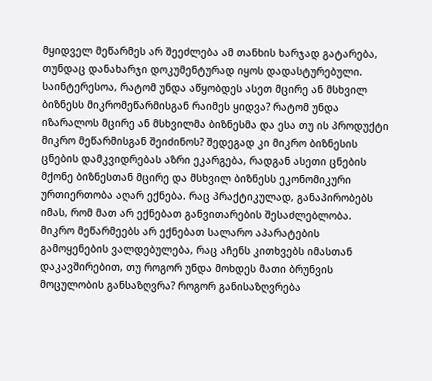მყიდველ მეწარმეს არ შეეძლება ამ თანხის ხარჯად გატარება, თუნდაც დანახარჯი დოკუმენტურად იყოს დადასტურებული. საინტერესოა, რატომ უნდა აწყობდეს ასეთ მცირე ან მსხვილ ბიზნესს მიკრომეწარმისგან რაიმეს ყიდვა? რატომ უნდა იზარალოს მცირე ან მსხვილმა ბიზნესმა და ესა თუ ის პროდუქტი მიკრო მეწარმისგან შეიძინოს? შედეგად კი მიკრო ბიზნესის ცნების დამკვიდრებას აზრი ეკარგება, რადგან ასეთი ცნების მქონე ბიზნესთან მცირე და მსხვილ ბიზნესს ეკონომიკური ურთიერთობა აღარ ექნება. რაც პრაქტიკულად, განაპირობებს იმას, რომ მათ არ ექნებათ განვითარების შესაძლებლობა. მიკრო მეწარმეებს არ ექნებათ სალარო აპარატების გამოყენების ვალდებულება, რაც აჩენს კითხვებს იმასთან დაკავშირებით, თუ როგორ უნდა მოხდეს მათი ბრუნვის მოცულობის განსაზღვრა? როგორ განისაზღვრება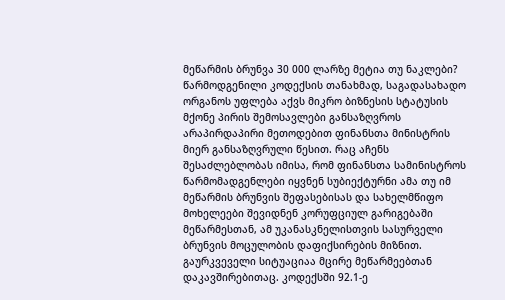მეწარმის ბრუნვა 30 000 ლარზე მეტია თუ ნაკლები? წარმოდგენილი კოდექსის თანახმად, საგადასახადო ორგანოს უფლება აქვს მიკრო ბიზნესის სტატუსის მქონე პირის შემოსავლები განსაზღვროს არაპირდაპირი მეთოდებით ფინანსთა მინისტრის მიერ განსაზღვრული წესით. რაც აჩენს შესაძლებლობას იმისა, რომ ფინანსთა სამინისტროს წარმომადგენლები იყვნენ სუბიექტურნი ამა თუ იმ მეწარმის ბრუნვის შეფასებისას და სახელმწიფო მოხელეები შევიდნენ კორუფციულ გარიგებაში მეწარმესთან, ამ უკანასკნელისთვის სასურველი ბრუნვის მოცულობის დაფიქსირების მიზნით. გაურკვეველი სიტუაციაა მცირე მეწარმეებთან დაკავშირებითაც. კოდექსში 92.1-ე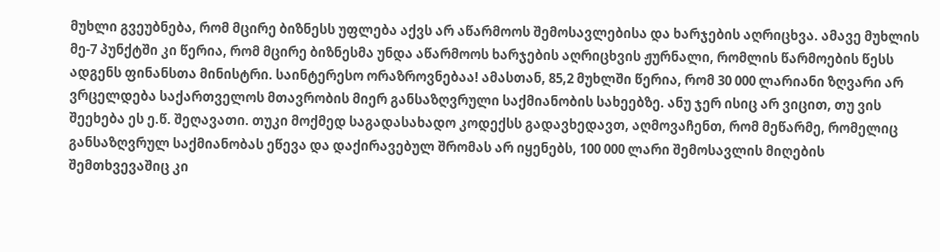მუხლი გვეუბნება, რომ მცირე ბიზნესს უფლება აქვს არ აწარმოოს შემოსავლებისა და ხარჯების აღრიცხვა. ამავე მუხლის მე-7 პუნქტში კი წერია, რომ მცირე ბიზნესმა უნდა აწარმოოს ხარჯების აღრიცხვის ჟურნალი, რომლის წარმოების წესს ადგენს ფინანსთა მინისტრი. საინტერესო ორაზროვნებაა! ამასთან, 85,2 მუხლში წერია, რომ 30 000 ლარიანი ზღვარი არ ვრცელდება საქართველოს მთავრობის მიერ განსაზღვრული საქმიანობის სახეებზე. ანუ ჯერ ისიც არ ვიცით, თუ ვის შეეხება ეს ე.წ. შეღავათი. თუკი მოქმედ საგადასახადო კოდექსს გადავხედავთ, აღმოვაჩენთ, რომ მეწარმე, რომელიც განსაზღვრულ საქმიანობას ეწევა და დაქირავებულ შრომას არ იყენებს, 100 000 ლარი შემოსავლის მიღების შემთხვევაშიც კი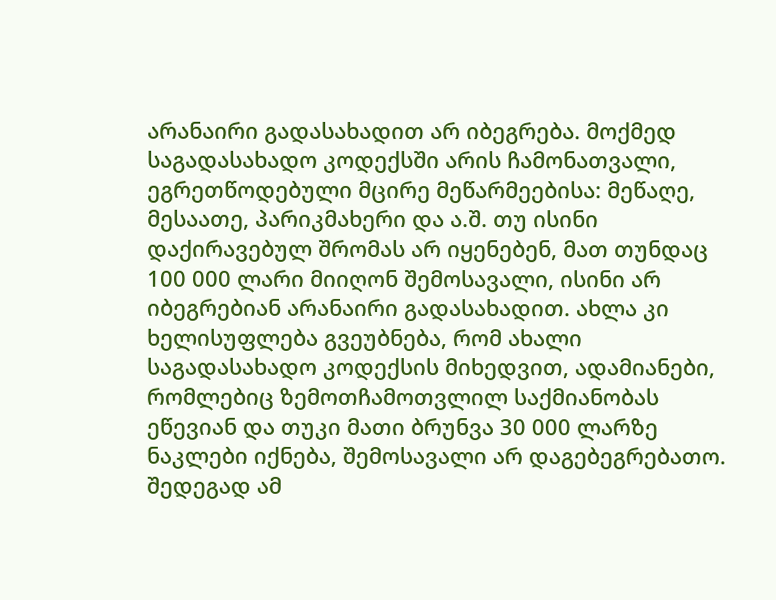არანაირი გადასახადით არ იბეგრება. მოქმედ საგადასახადო კოდექსში არის ჩამონათვალი, ეგრეთწოდებული მცირე მეწარმეებისა: მეწაღე, მესაათე, პარიკმახერი და ა.შ. თუ ისინი დაქირავებულ შრომას არ იყენებენ, მათ თუნდაც 100 000 ლარი მიიღონ შემოსავალი, ისინი არ იბეგრებიან არანაირი გადასახადით. ახლა კი ხელისუფლება გვეუბნება, რომ ახალი საგადასახადო კოდექსის მიხედვით, ადამიანები, რომლებიც ზემოთჩამოთვლილ საქმიანობას ეწევიან და თუკი მათი ბრუნვა 30 000 ლარზე ნაკლები იქნება, შემოსავალი არ დაგებეგრებათო. შედეგად ამ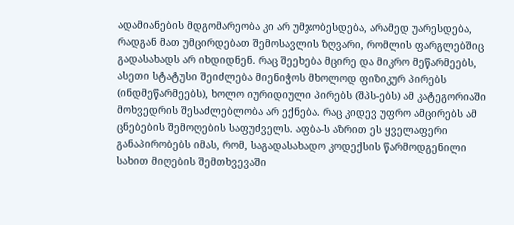ადამიანების მდგომარეობა კი არ უმჯობესდება, არამედ უარესდება, რადგან მათ უმცირდებათ შემოსავლის ზღვარი, რომლის ფარგლებშიც გადასახადს არ იხდიდნენ. რაც შეეხება მცირე და მიკრო მეწარმეებს, ასეთი სტატუსი შეიძლება მიენიჭოს მხოლოდ ფიზიკურ პირებს (ინდმეწარმეებს), ხოლო იურიდიული პირებს (შპს-ებს) ამ კატეგორიაში მოხვედრის შესაძლებლობა არ ექნება. რაც კიდევ უფრო ამცირებს ამ ცნებების შემოღების საფუძველს. აფბა-ს აზრით ეს ყველაფერი განაპირობებს იმას, რომ, საგადასახადო კოდექსის წარმოდგენილი სახით მიღების შემთხვევაში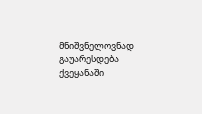მნიშვნელოვნად გაუარესდება ქვეყანაში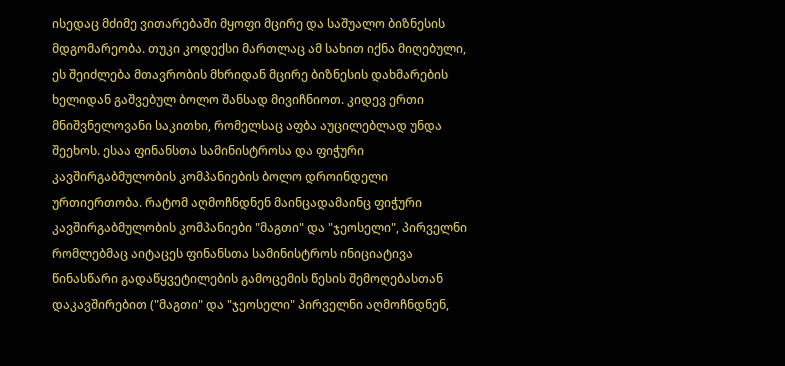ისედაც მძიმე ვითარებაში მყოფი მცირე და საშუალო ბიზნესის მდგომარეობა. თუკი კოდექსი მართლაც ამ სახით იქნა მიღებული, ეს შეიძლება მთავრობის მხრიდან მცირე ბიზნესის დახმარების ხელიდან გაშვებულ ბოლო შანსად მივიჩნიოთ. კიდევ ერთი მნიშვნელოვანი საკითხი, რომელსაც აფბა აუცილებლად უნდა შეეხოს. ესაა ფინანსთა სამინისტროსა და ფიჭური კავშირგაბმულობის კომპანიების ბოლო დროინდელი ურთიერთობა. რატომ აღმოჩნდნენ მაინცადამაინც ფიჭური კავშირგაბმულობის კომპანიები "მაგთი" და "ჯეოსელი", პირველნი რომლებმაც აიტაცეს ფინანსთა სამინისტროს ინიციატივა წინასწარი გადაწყვეტილების გამოცემის წესის შემოღებასთან დაკავშირებით ("მაგთი" და "ჯეოსელი" პირველნი აღმოჩნდნენ,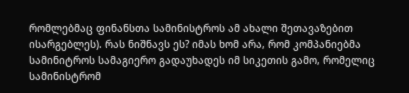რომლებმაც ფინანსთა სამინისტროს ამ ახალი შეთავაზებით ისარგებლეს). რას ნიშნავს ეს? იმას ხომ არა, რომ კომპანიებმა სამინიტროს სამაგიერო გადაუხადეს იმ სიკეთის გამო, რომელიც სამინისტრომ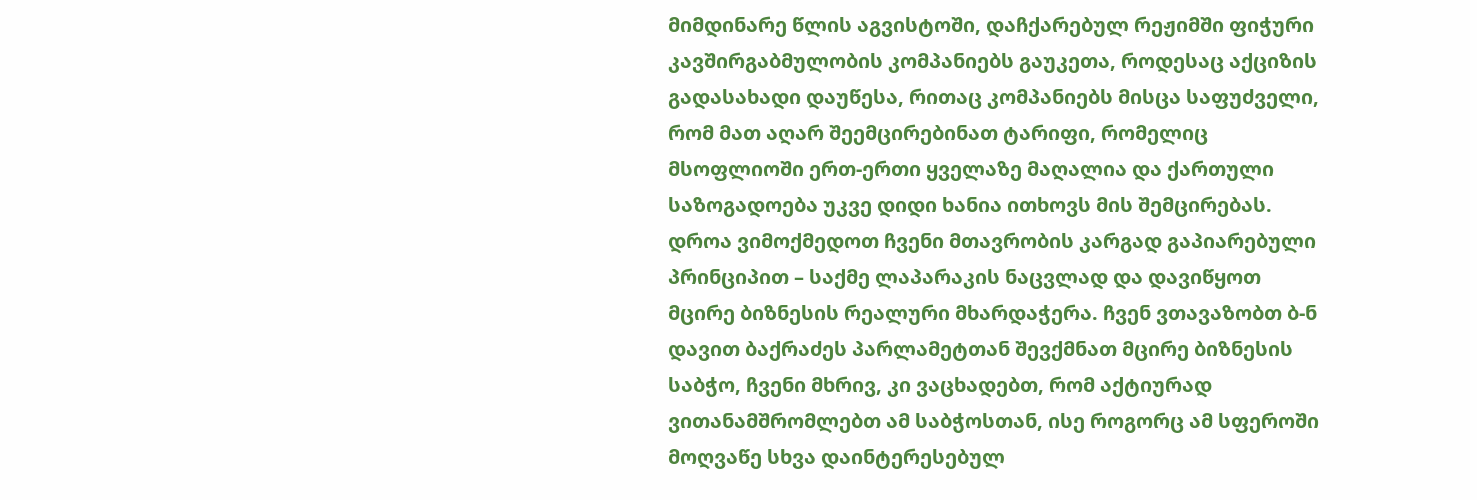მიმდინარე წლის აგვისტოში, დაჩქარებულ რეჟიმში ფიჭური კავშირგაბმულობის კომპანიებს გაუკეთა, როდესაც აქციზის გადასახადი დაუწესა, რითაც კომპანიებს მისცა საფუძველი, რომ მათ აღარ შეემცირებინათ ტარიფი, რომელიც მსოფლიოში ერთ-ერთი ყველაზე მაღალია და ქართული საზოგადოება უკვე დიდი ხანია ითხოვს მის შემცირებას. დროა ვიმოქმედოთ ჩვენი მთავრობის კარგად გაპიარებული პრინციპით – საქმე ლაპარაკის ნაცვლად და დავიწყოთ მცირე ბიზნესის რეალური მხარდაჭერა. ჩვენ ვთავაზობთ ბ-ნ დავით ბაქრაძეს პარლამეტთან შევქმნათ მცირე ბიზნესის საბჭო, ჩვენი მხრივ, კი ვაცხადებთ, რომ აქტიურად ვითანამშრომლებთ ამ საბჭოსთან, ისე როგორც ამ სფეროში მოღვაწე სხვა დაინტერესებულ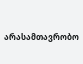არასამთავრობო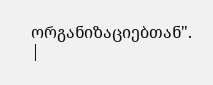ორგანიზაციებთან".
|